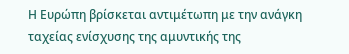Η Ευρώπη βρίσκεται αντιμέτωπη με την ανάγκη ταχείας ενίσχυσης της αμυντικής της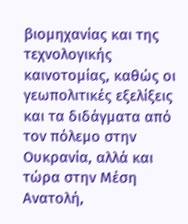βιομηχανίας και της τεχνολογικής καινοτομίας, καθώς οι γεωπολιτικές εξελίξεις και τα διδάγματα από τον πόλεμο στην Ουκρανία, αλλά και τώρα στην Μέση Ανατολή,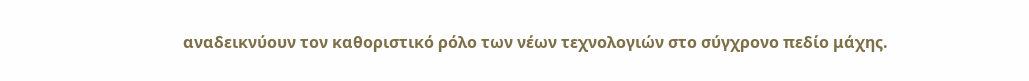αναδεικνύουν τον καθοριστικό ρόλο των νέων τεχνολογιών στο σύγχρονο πεδίο μάχης.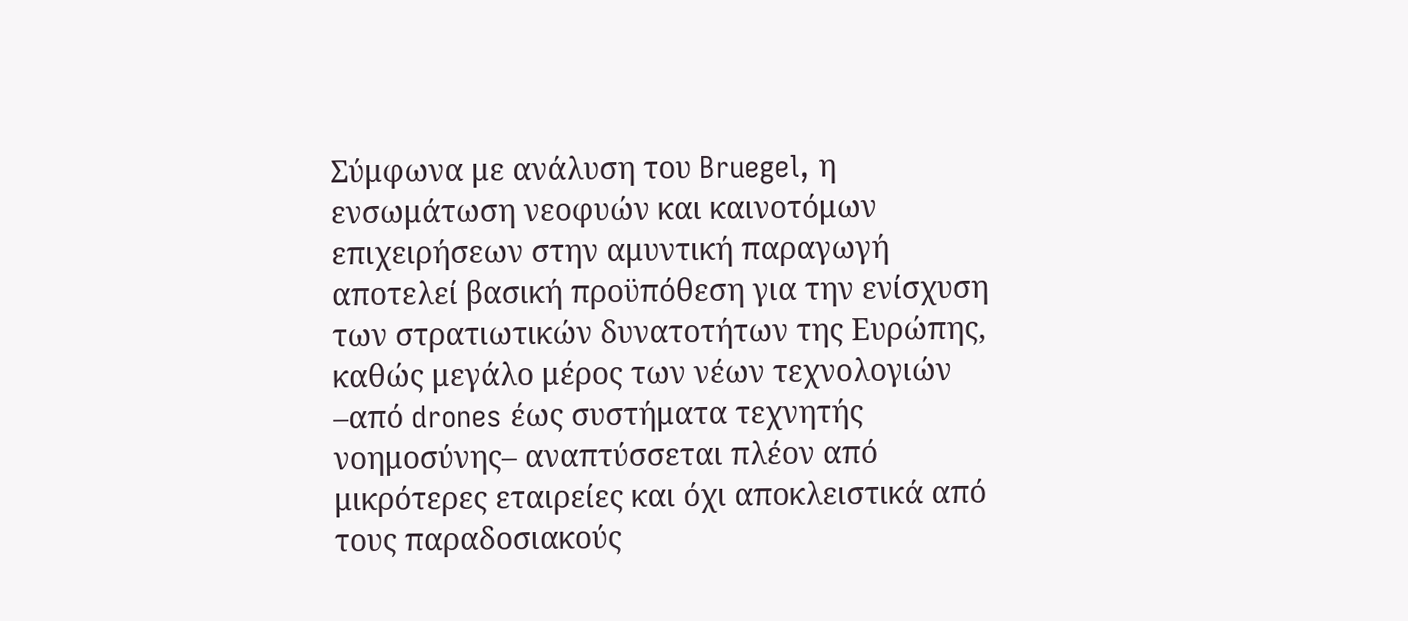Σύμφωνα με ανάλυση του Bruegel, η ενσωμάτωση νεοφυών και καινοτόμων επιχειρήσεων στην αμυντική παραγωγή αποτελεί βασική προϋπόθεση για την ενίσχυση των στρατιωτικών δυνατοτήτων της Ευρώπης, καθώς μεγάλο μέρος των νέων τεχνολογιών –από drones έως συστήματα τεχνητής νοημοσύνης– αναπτύσσεται πλέον από μικρότερες εταιρείες και όχι αποκλειστικά από τους παραδοσιακούς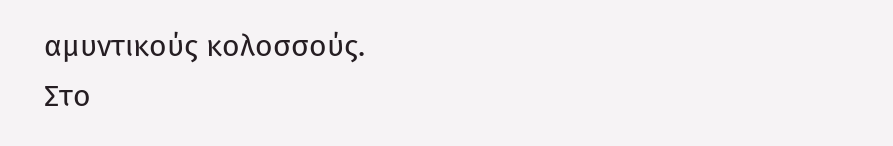αμυντικούς κολοσσούς.
Στο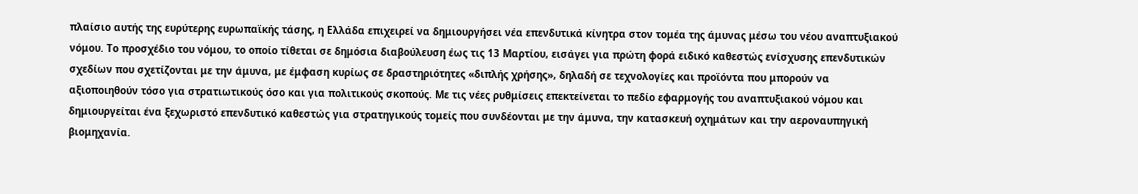πλαίσιο αυτής της ευρύτερης ευρωπαϊκής τάσης, η Ελλάδα επιχειρεί να δημιουργήσει νέα επενδυτικά κίνητρα στον τομέα της άμυνας μέσω του νέου αναπτυξιακού νόμου. Το προσχέδιο του νόμου, το οποίο τίθεται σε δημόσια διαβούλευση έως τις 13 Μαρτίου, εισάγει για πρώτη φορά ειδικό καθεστώς ενίσχυσης επενδυτικών σχεδίων που σχετίζονται με την άμυνα, με έμφαση κυρίως σε δραστηριότητες «διπλής χρήσης», δηλαδή σε τεχνολογίες και προϊόντα που μπορούν να αξιοποιηθούν τόσο για στρατιωτικούς όσο και για πολιτικούς σκοπούς. Με τις νέες ρυθμίσεις επεκτείνεται το πεδίο εφαρμογής του αναπτυξιακού νόμου και δημιουργείται ένα ξεχωριστό επενδυτικό καθεστώς για στρατηγικούς τομείς που συνδέονται με την άμυνα, την κατασκευή οχημάτων και την αεροναυπηγική βιομηχανία.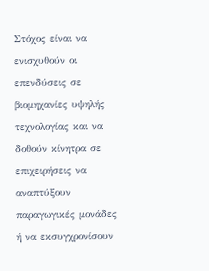Στόχος είναι να ενισχυθούν οι επενδύσεις σε βιομηχανίες υψηλής τεχνολογίας και να δοθούν κίνητρα σε επιχειρήσεις να αναπτύξουν παραγωγικές μονάδες ή να εκσυγχρονίσουν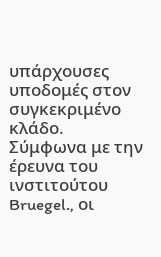υπάρχουσες υποδομές στον συγκεκριμένο κλάδο.
Σύμφωνα με την έρευνα του ινστιτούτου Bruegel., οι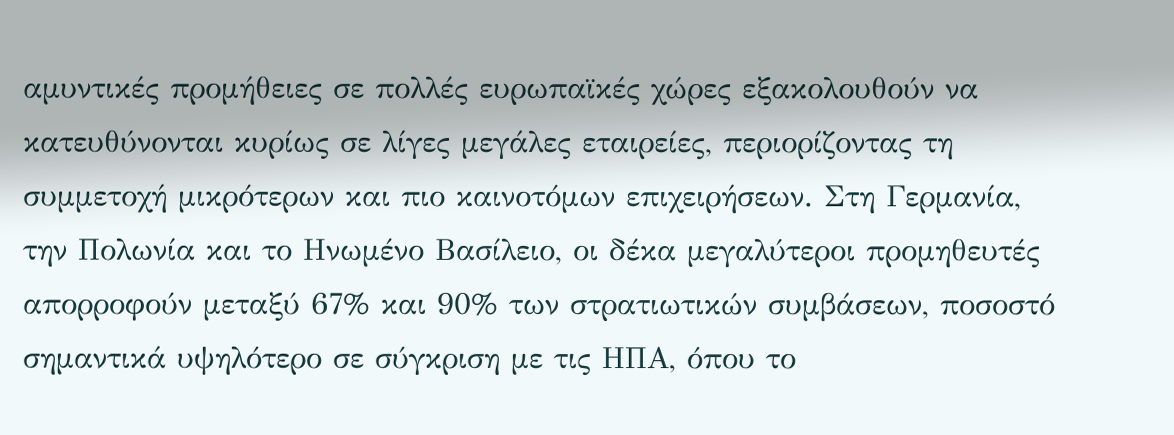αμυντικές προμήθειες σε πολλές ευρωπαϊκές χώρες εξακολουθούν να κατευθύνονται κυρίως σε λίγες μεγάλες εταιρείες, περιορίζοντας τη συμμετοχή μικρότερων και πιο καινοτόμων επιχειρήσεων. Στη Γερμανία, την Πολωνία και το Ηνωμένο Βασίλειο, οι δέκα μεγαλύτεροι προμηθευτές απορροφούν μεταξύ 67% και 90% των στρατιωτικών συμβάσεων, ποσοστό σημαντικά υψηλότερο σε σύγκριση με τις ΗΠΑ, όπου το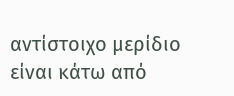αντίστοιχο μερίδιο είναι κάτω από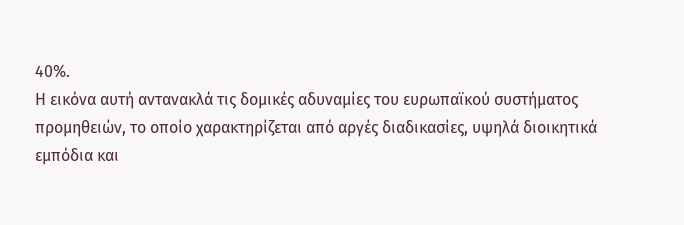40%.
Η εικόνα αυτή αντανακλά τις δομικές αδυναμίες του ευρωπαϊκού συστήματος προμηθειών, το οποίο χαρακτηρίζεται από αργές διαδικασίες, υψηλά διοικητικά εμπόδια και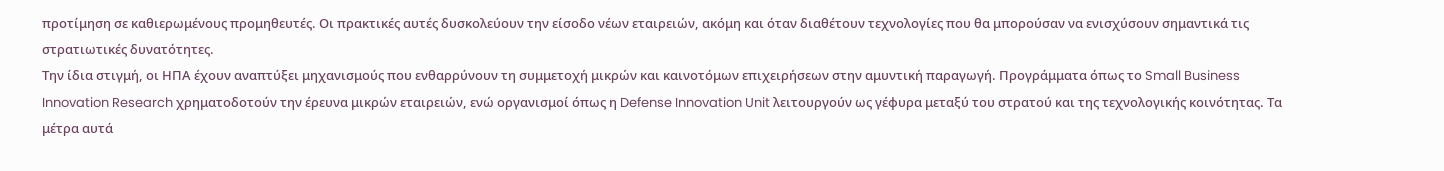προτίμηση σε καθιερωμένους προμηθευτές. Οι πρακτικές αυτές δυσκολεύουν την είσοδο νέων εταιρειών, ακόμη και όταν διαθέτουν τεχνολογίες που θα μπορούσαν να ενισχύσουν σημαντικά τις στρατιωτικές δυνατότητες.
Την ίδια στιγμή, οι ΗΠΑ έχουν αναπτύξει μηχανισμούς που ενθαρρύνουν τη συμμετοχή μικρών και καινοτόμων επιχειρήσεων στην αμυντική παραγωγή. Προγράμματα όπως το Small Business Innovation Research χρηματοδοτούν την έρευνα μικρών εταιρειών, ενώ οργανισμοί όπως η Defense Innovation Unit λειτουργούν ως γέφυρα μεταξύ του στρατού και της τεχνολογικής κοινότητας. Τα μέτρα αυτά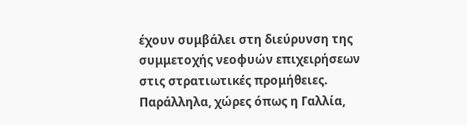έχουν συμβάλει στη διεύρυνση της συμμετοχής νεοφυών επιχειρήσεων στις στρατιωτικές προμήθειες.
Παράλληλα, χώρες όπως η Γαλλία,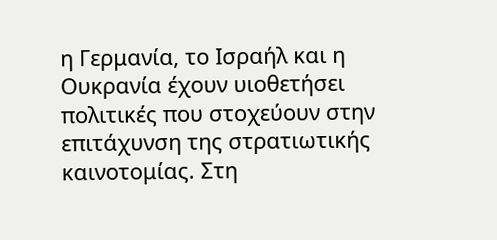η Γερμανία, το Ισραήλ και η Ουκρανία έχουν υιοθετήσει πολιτικές που στοχεύουν στην επιτάχυνση της στρατιωτικής καινοτομίας. Στη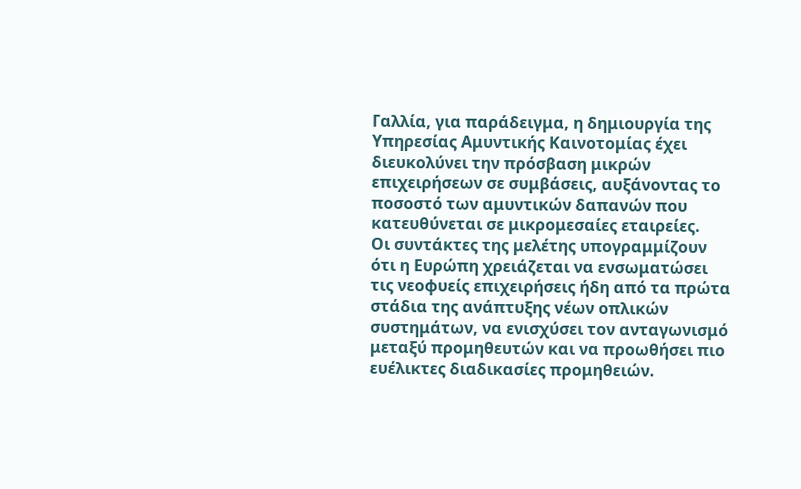Γαλλία, για παράδειγμα, η δημιουργία της Υπηρεσίας Αμυντικής Καινοτομίας έχει διευκολύνει την πρόσβαση μικρών επιχειρήσεων σε συμβάσεις, αυξάνοντας το ποσοστό των αμυντικών δαπανών που κατευθύνεται σε μικρομεσαίες εταιρείες.
Οι συντάκτες της μελέτης υπογραμμίζουν ότι η Ευρώπη χρειάζεται να ενσωματώσει τις νεοφυείς επιχειρήσεις ήδη από τα πρώτα στάδια της ανάπτυξης νέων οπλικών συστημάτων, να ενισχύσει τον ανταγωνισμό μεταξύ προμηθευτών και να προωθήσει πιο ευέλικτες διαδικασίες προμηθειών.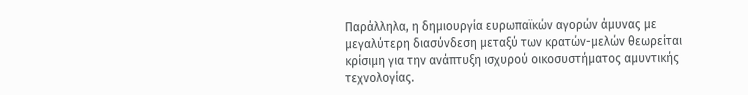Παράλληλα, η δημιουργία ευρωπαϊκών αγορών άμυνας με μεγαλύτερη διασύνδεση μεταξύ των κρατών-μελών θεωρείται κρίσιμη για την ανάπτυξη ισχυρού οικοσυστήματος αμυντικής τεχνολογίας.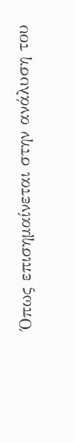Όπως επισημαίνεται στην ανάλυση του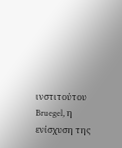ινστιτούτου Bruegel, η ενίσχυση της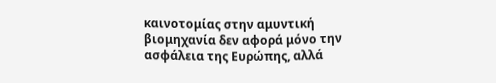καινοτομίας στην αμυντική βιομηχανία δεν αφορά μόνο την ασφάλεια της Ευρώπης, αλλά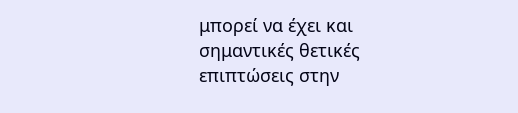μπορεί να έχει και σημαντικές θετικές επιπτώσεις στην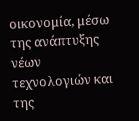οικονομία, μέσω της ανάπτυξης νέων τεχνολογιών και της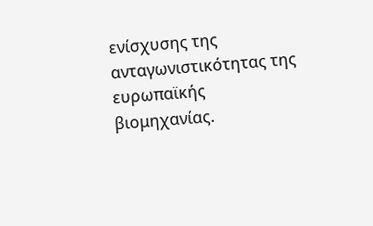ενίσχυσης της ανταγωνιστικότητας της ευρωπαϊκής βιομηχανίας.